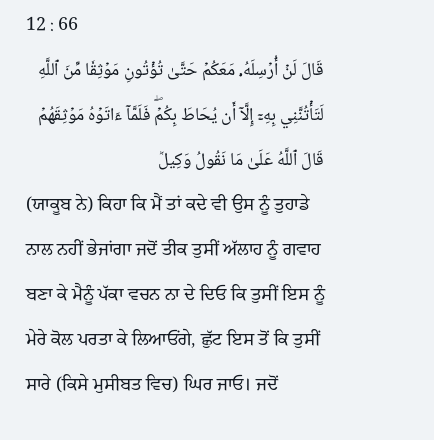12 : 66
قَالَ لَنۡ أُرۡسِلَهُۥ مَعَكُمۡ حَتَّىٰ تُؤۡتُونِ مَوۡثِقٗا مِّنَ ٱللَّهِ لَتَأۡتُنَّنِي بِهِۦٓ إِلَّآ أَن يُحَاطَ بِكُمۡۖ فَلَمَّآ ءَاتَوۡهُ مَوۡثِقَهُمۡ قَالَ ٱللَّهُ عَلَىٰ مَا نَقُولُ وَكِيلٞ
(ਯਾਕੂਬ ਨੇ) ਕਿਹਾ ਕਿ ਮੈਂ ਤਾਂ ਕਦੇ ਵੀ ਉਸ ਨੂੰ ਤੁਹਾਡੇ ਨਾਲ ਨਹੀਂ ਭੇਜਾਂਗਾ ਜਦੋਂ ਤੀਕ ਤੁਸੀਂ ਅੱਲਾਹ ਨੂੰ ਗਵਾਹ ਬਣਾ ਕੇ ਮੈਨੂੰ ਪੱਕਾ ਵਚਨ ਨਾ ਦੇ ਦਿਓ ਕਿ ਤੁਸੀਂ ਇਸ ਨੂੰ ਮੇਰੇ ਕੋਲ ਪਰਤਾ ਕੇ ਲਿਆਓਂਗੇ, ਛੁੱਟ ਇਸ ਤੋਂ ਕਿ ਤੁਸੀਂ ਸਾਰੇ (ਕਿਸੇ ਮੁਸੀਬਤ ਵਿਚ) ਘਿਰ ਜਾਓ। ਜਦੋਂ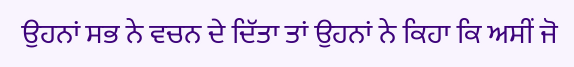ਉਹਨਾਂ ਸਭ ਨੇ ਵਚਨ ਦੇ ਦਿੱਤਾ ਤਾਂ ਉਹਨਾਂ ਨੇ ਕਿਹਾ ਕਿ ਅਸੀਂ ਜੋ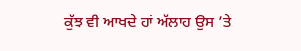ਕੁੱਝ ਵੀ ਆਖਦੇ ਹਾਂ ਅੱਲਾਹ ਉਸ ’ਤੇ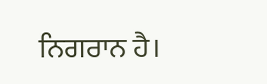ਨਿਗਰਾਨ ਹੈ।